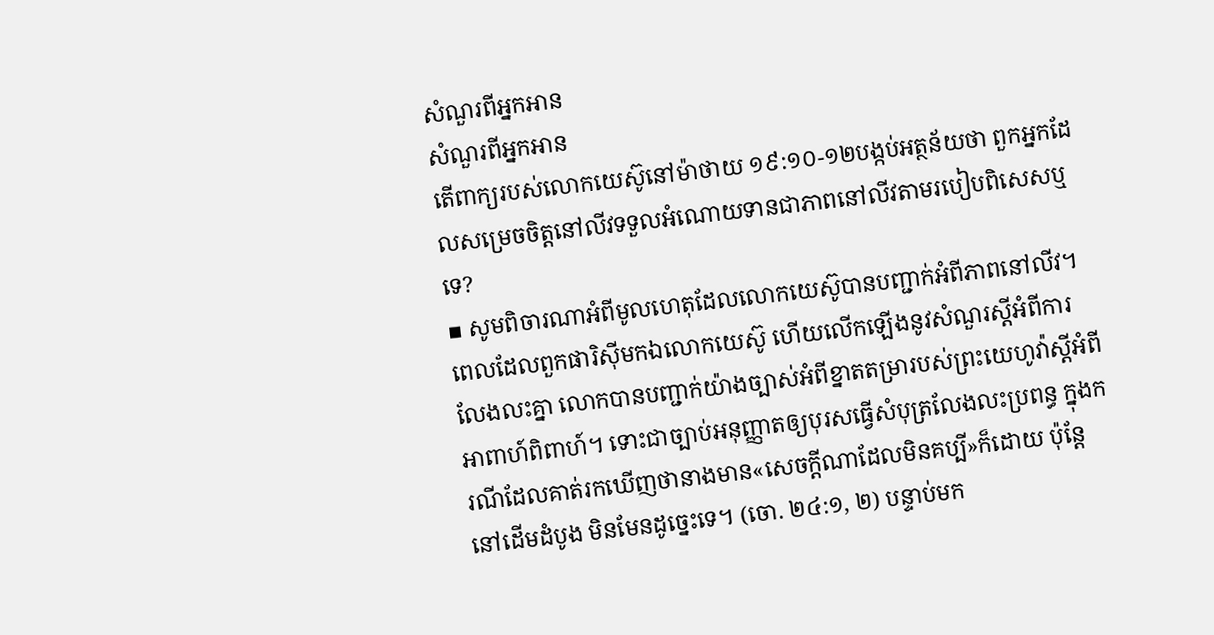សំណួរពីអ្នកអាន
សំណួរពីអ្នកអាន
តើពាក្យរបស់លោកយេស៊ូនៅម៉ាថាយ ១៩:១០-១២បង្កប់អត្ថន័យថា ពួកអ្នកដែលសម្រេចចិត្តនៅលីវទទួលអំណោយទានជាភាពនៅលីវតាមរបៀបពិសេសឬទេ?
▪ សូមពិចារណាអំពីមូលហេតុដែលលោកយេស៊ូបានបញ្ជាក់អំពីភាពនៅលីវ។ ពេលដែលពួកផារិស៊ីមកឯលោកយេស៊ូ ហើយលើកឡើងនូវសំណួរស្តីអំពីការលែងលះគ្នា លោកបានបញ្ជាក់យ៉ាងច្បាស់អំពីខ្នាតតម្រារបស់ព្រះយេហូវ៉ាស្តីអំពីអាពាហ៍ពិពាហ៍។ ទោះជាច្បាប់អនុញ្ញាតឲ្យបុរសធ្វើសំបុត្រលែងលះប្រពន្ធ ក្នុងករណីដែលគាត់រកឃើញថានាងមាន«សេចក្ដីណាដែលមិនគប្បី»ក៏ដោយ ប៉ុន្តែនៅដើមដំបូង មិនមែនដូច្នេះទេ។ (ចោ. ២៤:១, ២) បន្ទាប់មក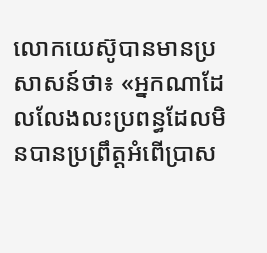លោកយេស៊ូបានមានប្រសាសន៍ថា៖ «អ្នកណាដែលលែងលះប្រពន្ធដែលមិនបានប្រព្រឹត្តអំពើប្រាស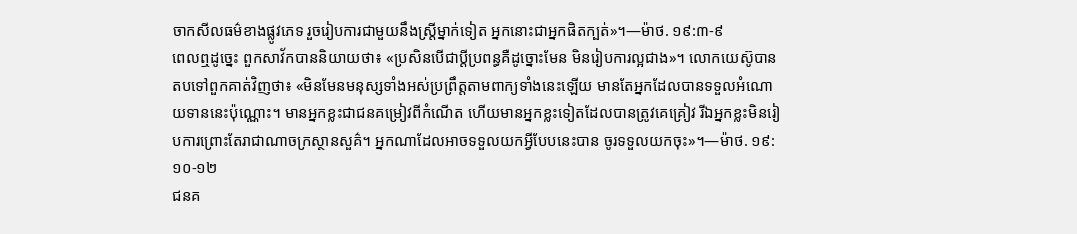ចាកសីលធម៌ខាងផ្លូវភេទ រួចរៀបការជាមួយនឹងស្ត្រីម្នាក់ទៀត អ្នកនោះជាអ្នកផិតក្បត់»។—ម៉ាថ. ១៩:៣-៩
ពេលឮដូច្នេះ ពួកសាវ័កបាននិយាយថា៖ «ប្រសិនបើជាប្ដីប្រពន្ធគឺដូច្នោះមែន មិនរៀបការល្អជាង»។ លោកយេស៊ូបានតបទៅពួកគាត់វិញថា៖ «មិនមែនមនុស្សទាំងអស់ប្រព្រឹត្តតាមពាក្យទាំងនេះឡើយ មានតែអ្នកដែលបានទទួលអំណោយទាននេះប៉ុណ្ណោះ។ មានអ្នកខ្លះជាជនគម្រៀវពីកំណើត ហើយមានអ្នកខ្លះទៀតដែលបានត្រូវគេគ្រៀវ រីឯអ្នកខ្លះមិនរៀបការព្រោះតែរាជាណាចក្រស្ថានសួគ៌។ អ្នកណាដែលអាចទទួលយកអ្វីបែបនេះបាន ចូរទទួលយកចុះ»។—ម៉ាថ. ១៩:១០-១២
ជនគ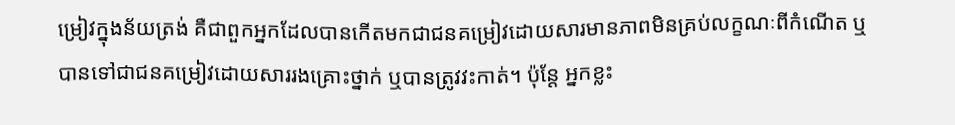ម្រៀវក្នុងន័យត្រង់ គឺជាពួកអ្នកដែលបានកើតមកជាជនគម្រៀវដោយសារមានភាពមិនគ្រប់លក្ខណៈពីកំណើត ឬបានទៅជាជនគម្រៀវដោយសាររងគ្រោះថ្នាក់ ឬបានត្រូវវះកាត់។ ប៉ុន្តែ អ្នកខ្លះ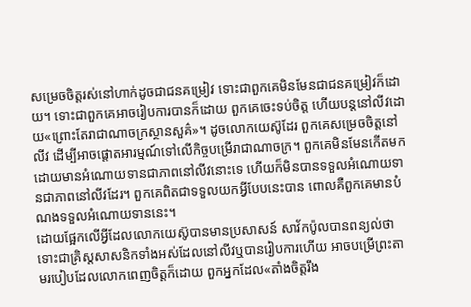សម្រេចចិត្តរស់នៅហាក់ដូចជាជនគម្រៀវ ទោះជាពួកគេមិនមែនជាជនគម្រៀវក៏ដោយ។ ទោះជាពួកគេអាចរៀបការបានក៏ដោយ ពួកគេចេះទប់ចិត្ត ហើយបន្តនៅលីវដោយ«ព្រោះតែរាជាណាចក្រស្ថានសួគ៌»។ ដូចលោកយេស៊ូដែរ ពួកគេសម្រេចចិត្តនៅលីវ ដើម្បីអាចផ្ដោតអារម្មណ៍ទៅលើកិច្ចបម្រើរាជាណាចក្រ។ ពួកគេមិនមែនកើតមកដោយមានអំណោយទានជាភាពនៅលីវនោះទេ ហើយក៏មិនបានទទួលអំណោយទានជាភាពនៅលីវដែរ។ ពួកគេពិតជាទទួលយកអ្វីបែបនេះបាន ពោលគឺពួកគេមានបំណងទទួលអំណោយទាននេះ។
ដោយផ្អែកលើអ្វីដែលលោកយេស៊ូបានមានប្រសាសន៍ សាវ័កប៉ូលបានពន្យល់ថា ទោះជាគ្រិស្តសាសនិកទាំងអស់ដែលនៅលីវឬបានរៀបការហើយ អាចបម្រើព្រះតាមរបៀបដែលលោកពេញចិត្តក៏ដោយ ពួកអ្នកដែល«តាំងចិត្តរឹង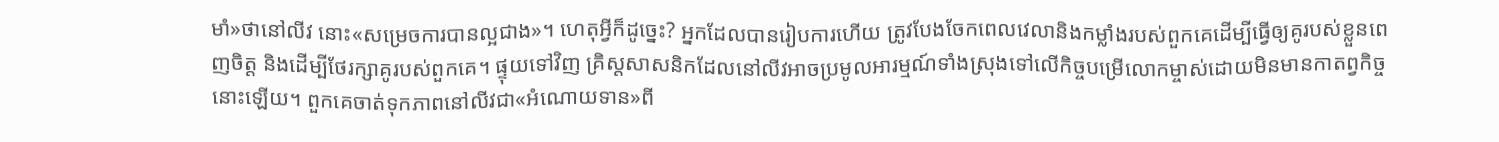មាំ»ថានៅលីវ នោះ«សម្រេចការបានល្អជាង»។ ហេតុអ្វីក៏ដូច្នេះ? អ្នកដែលបានរៀបការហើយ ត្រូវបែងចែកពេលវេលានិងកម្លាំងរបស់ពួកគេដើម្បីធ្វើឲ្យគូរបស់ខ្លួនពេញចិត្ត និងដើម្បីថែរក្សាគូរបស់ពួកគេ។ ផ្ទុយទៅវិញ គ្រិស្តសាសនិកដែលនៅលីវអាចប្រមូលអារម្មណ៍ទាំងស្រុងទៅលើកិច្ចបម្រើលោកម្ចាស់ដោយមិនមានកាតព្វកិច្ចនោះឡើយ។ ពួកគេចាត់ទុកភាពនៅលីវជា«អំណោយទាន»ពី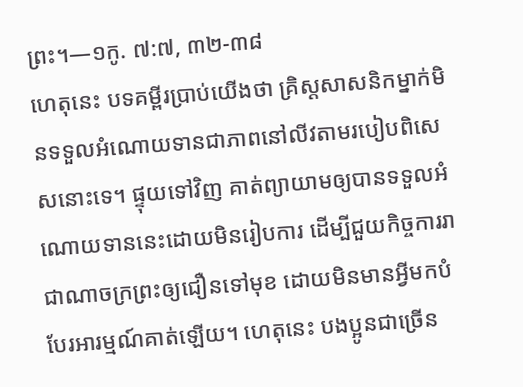ព្រះ។—១កូ. ៧:៧, ៣២-៣៨
ហេតុនេះ បទគម្ពីរប្រាប់យើងថា គ្រិស្តសាសនិកម្នាក់មិនទទួលអំណោយទានជាភាពនៅលីវតាមរបៀបពិសេសនោះទេ។ ផ្ទុយទៅវិញ គាត់ព្យាយាមឲ្យបានទទួលអំណោយទាននេះដោយមិនរៀបការ ដើម្បីជួយកិច្ចការរាជាណាចក្រព្រះឲ្យជឿនទៅមុខ ដោយមិនមានអ្វីមកបំបែរអារម្មណ៍គាត់ឡើយ។ ហេតុនេះ បងប្អូនជាច្រើន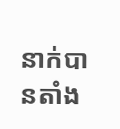នាក់បានតាំង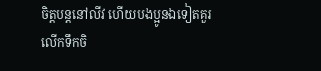ចិត្តបន្តនៅលីវ ហើយបងប្អូនឯទៀតគួរលើកទឹកចិ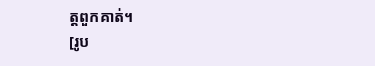ត្តពួកគាត់។
[រូប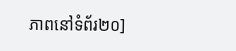ភាពនៅទំព័រ២០]